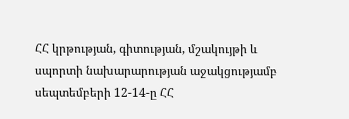ՀՀ կրթության, գիտության, մշակույթի և սպորտի նախարարության աջակցությամբ սեպտեմբերի 12-14-ը ՀՀ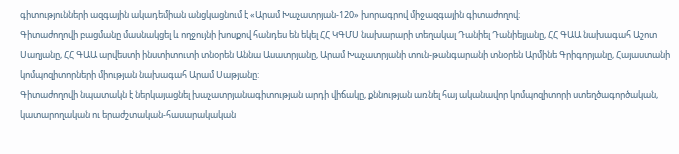գիտությունների ազգային ակադեմիան անցկացնում է «Արամ Խաչատրյան-120» խորագրով միջազգային գիտաժողով։
Գիտաժողովի բացմանը մասնակցել և ողջույնի խոսքով հանդես են եկել ՀՀ ԿԳՄՍ նախարարի տեղակալ Դանիել Դանիելյանը, ՀՀ ԳԱԱ նախագահ Աշոտ Սաղյանը, ՀՀ ԳԱԱ արվեստի ինստիտուտի տնօրեն Աննա Ասատրյանը, Արամ Խաչատրյանի տուն-թանգարանի տնօրեն Արմինե Գրիգորյանը, Հայաստանի կոմպոզիտորների միության նախագահ Արամ Սաթյանը:
Գիտաժողովի նպատակն է ներկայացնել խաչատրյանագիտության արդի վիճակը, քննության առնել հայ ականավոր կոմպոզիտորի ստեղծագործական, կատարողական ու երաժշտական-հասարակական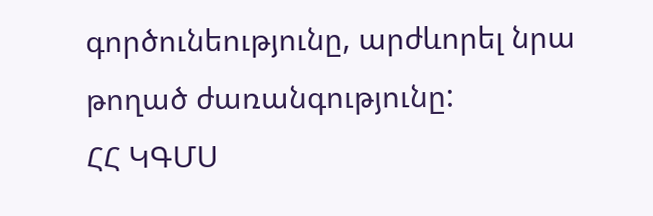գործունեությունը, արժևորել նրա թողած ժառանգությունը:
ՀՀ ԿԳՄՍ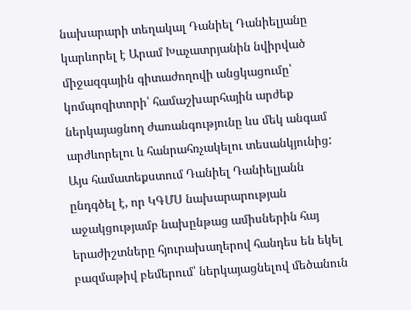նախարարի տեղակալ Դանիել Դանիելյանը կարևորել է Արամ Խաչատրյանին նվիրված միջազգային գիտաժողովի անցկացումը՝ կոմպոզիտորի՝ համաշխարհային արժեք ներկայացնող ժառանգությունը ևս մեկ անգամ արժևորելու և հանրահռչակելու տեսանկյունից: Այս համատեքստում Դանիել Դանիելյանն ընդգծել է, որ ԿԳՄՍ նախարարության աջակցությամբ նախընթաց ամիսներին հայ երաժիշտները հյուրախաղերով հանդես են եկել բազմաթիվ բեմերում՝ ներկայացնելով մեծանուն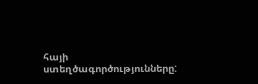հայի ստեղծագործությունները: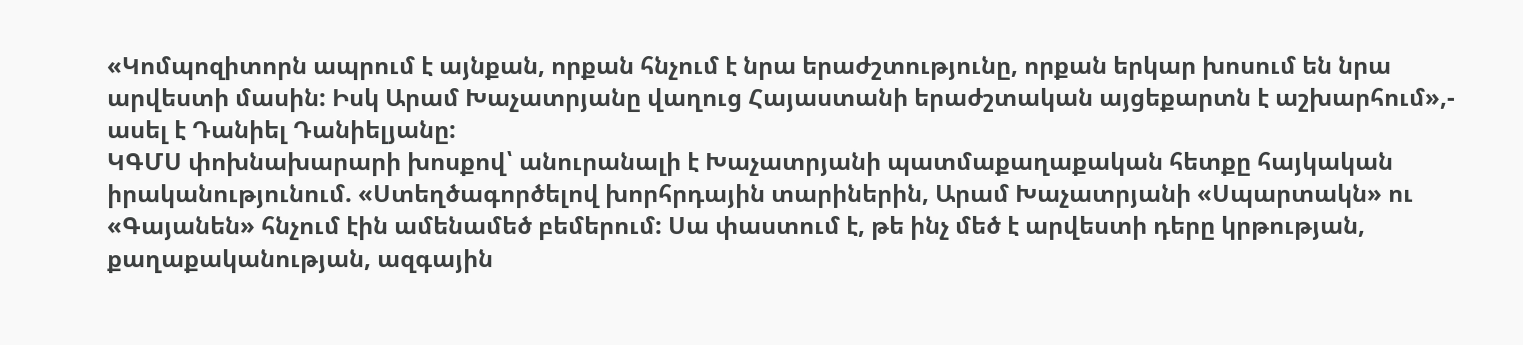«Կոմպոզիտորն ապրում է այնքան, որքան հնչում է նրա երաժշտությունը, որքան երկար խոսում են նրա արվեստի մասին: Իսկ Արամ Խաչատրյանը վաղուց Հայաստանի երաժշտական այցեքարտն է աշխարհում»,- ասել է Դանիել Դանիելյանը:
ԿԳՄՍ փոխնախարարի խոսքով՝ անուրանալի է Խաչատրյանի պատմաքաղաքական հետքը հայկական իրականությունում. «Ստեղծագործելով խորհրդային տարիներին, Արամ Խաչատրյանի «Սպարտակն» ու «Գայանեն» հնչում էին ամենամեծ բեմերում: Սա փաստում է, թե ինչ մեծ է արվեստի դերը կրթության, քաղաքականության, ազգային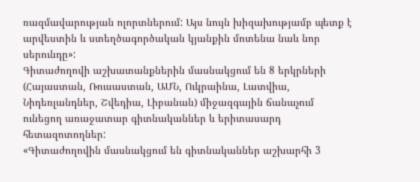ռազմավարության ոլորտներում: Այս նույն խիզախությամբ պետք է արվեստին և ստեղծագործական կյանքին մոտենա նաև նոր սերունդը»:
Գիտաժողովի աշխատանքներին մասնակցում են 8 երկրների (Հայաստան, Ռուսաստան, ԱՄՆ, Ուկրաինա, Լատվիա, Նիդեռլանդներ, Շվեդիա, Լիբանան) միջազգային ճանաչում ունեցող առաջատար գիտնականներ և երիտասարդ հետազոտողներ:
«Գիտաժողովին մասնակցում են գիտնականներ աշխարհի 3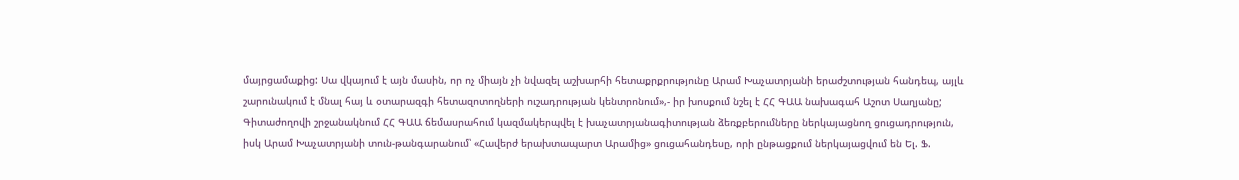մայրցամաքից: Սա վկայում է այն մասին, որ ոչ միայն չի նվազել աշխարհի հետաքրքրությունը Արամ Խաչատրյանի երաժշտության հանդեպ, այլև շարունակում է մնալ հայ և օտարազգի հետազոտողների ուշադրության կենտրոնում»,- իր խոսքում նշել է ՀՀ ԳԱԱ նախագահ Աշոտ Սաղյանը;
Գիտաժողովի շրջանակնում ՀՀ ԳԱԱ ճեմասրահում կազմակերպվել է խաչատրյանագիտության ձեռքբերումները ներկայացնող ցուցադրություն, իսկ Արամ Խաչատրյանի տուն-թանգարանում՝ «Հավերժ երախտապարտ Արամից» ցուցահանդեսը, որի ընթացքում ներկայացվում են Ել. Ֆ.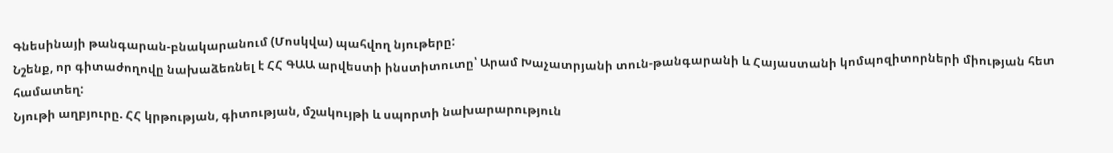Գնեսինայի թանգարան-բնակարանում (Մոսկվա) պահվող նյութերը:
Նշենք, որ գիտաժողովը նախաձեռնել է ՀՀ ԳԱԱ արվեստի ինստիտուտը՝ Արամ Խաչատրյանի տուն-թանգարանի և Հայաստանի կոմպոզիտորների միության հետ համատեղ:
Նյութի աղբյուրը. ՀՀ կրթության, գիտության, մշակույթի և սպորտի նախարարություն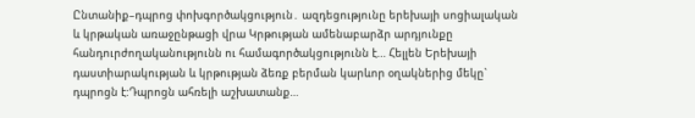Ընտանիք–դպրոց փոխգործակցություն․ ազդեցությունը երեխայի սոցիալական և կրթական առաջընթացի վրա Կրթության ամենաբարձր արդյունքը հանդուրժողականությունն ու համագործակցությունն է... Հելլեն Երեխայի դաստիարակության և կրթության ձեռք բերման կարևոր օղակներից մեկը` դպրոցն է:Դպրոցն ահռելի աշխատանք…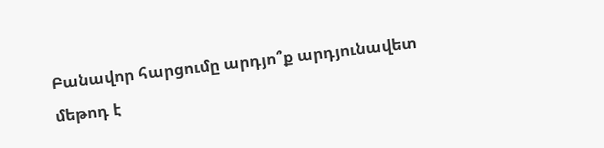Բանավոր հարցումը արդյո՞ք արդյունավետ մեթոդ է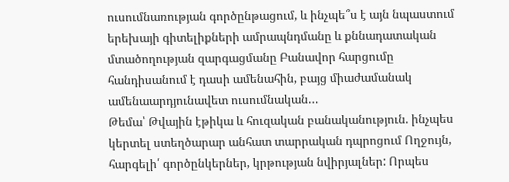ուսումնառության գործընթացում, և ինչպե՞ս է այն նպաստում երեխայի գիտելիքների ամրապնդմանը և քննադատական մտածողության զարգացմանը Բանավոր հարցումը հանդիսանում է դասի ամենահին, բայց միաժամանակ ամենաարդյունավետ ուսումնական…
Թեմա՝ Թվային էթիկա և հուզական բանականություն. ինչպես կերտել ստեղծարար անհատ տարրական դպրոցում Ողջույն, հարգելի՛ գործընկերներ, կրթության նվիրյալներ: Որպես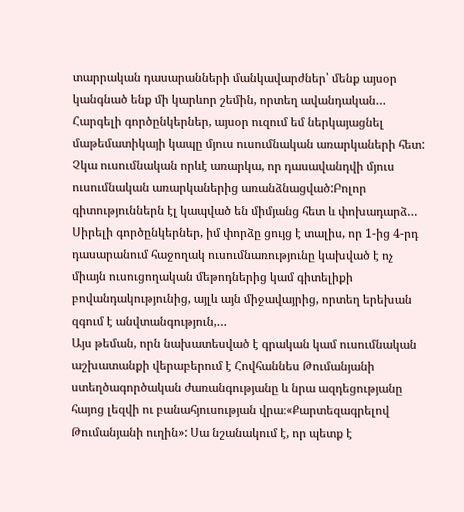տարրական դասարանների մանկավարժներ՝ մենք այսօր կանգնած ենք մի կարևոր շեմին, որտեղ ավանդական…
Հարգելի գործընկերներ, այսօր ուզում եմ ներկայացնել մաթեմատիկայի կապը մյուս ուսումնական առարկաների հետ: Չկա ուսումնական որևէ առարկա, որ դասավանդվի մյուս ուսումնական առարկաներից առանձնացված:Բոլոր գիտություններն էլ կապված են միմյանց հետ և փոխադարձ…
Սիրելի գործընկերներ, իմ փորձը ցույց է տալիս, որ 1-ից 4-րդ դասարանում հաջողակ ուսումնառությունը կախված է ոչ միայն ուսուցողական մեթոդներից կամ գիտելիքի բովանդակությունից, այլև այն միջավայրից, որտեղ երեխան զգում է անվտանգություն,…
Այս թեման, որն նախատեսված է գրական կամ ուսումնական աշխատանքի վերաբերում է Հովհաննես Թումանյանի ստեղծագործական ժառանգությանը և նրա ազդեցությանը հայոց լեզվի ու բանահյուսության վրա։«Քարտեզագրելով Թումանյանի ուղին»: Սա նշանակում է, որ պետք է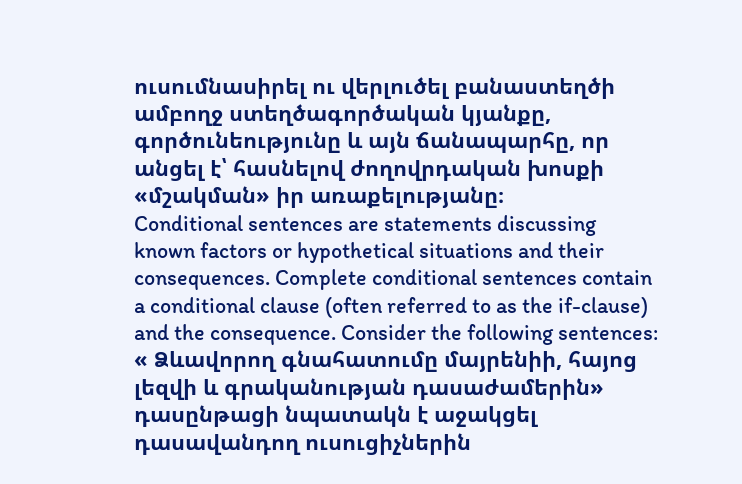ուսումնասիրել ու վերլուծել բանաստեղծի ամբողջ ստեղծագործական կյանքը, գործունեությունը և այն ճանապարհը, որ անցել է՝ հասնելով ժողովրդական խոսքի «մշակման» իր առաքելությանը։
Conditional sentences are statements discussing known factors or hypothetical situations and their consequences. Complete conditional sentences contain a conditional clause (often referred to as the if-clause) and the consequence. Consider the following sentences:
« Ձևավորող գնահատումը մայրենիի, հայոց լեզվի և գրականության դասաժամերին» դասընթացի նպատակն է աջակցել դասավանդող ուսուցիչներին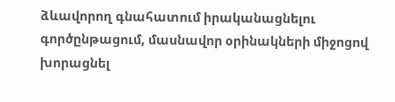ձևավորող գնահատում իրականացնելու գործընթացում, մասնավոր օրինակների միջոցով խորացնել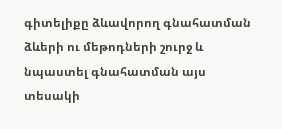գիտելիքը ձևավորող գնահատման ձևերի ու մեթոդների շուրջ և նպաստել գնահատման այս տեսակի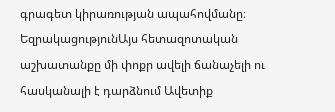գրագետ կիրառության ապահովմանը։
ԵզրակացությունԱյս հետազոտական աշխատանքը մի փոքր ավելի ճանաչելի ու հասկանալի է դարձնում Ավետիք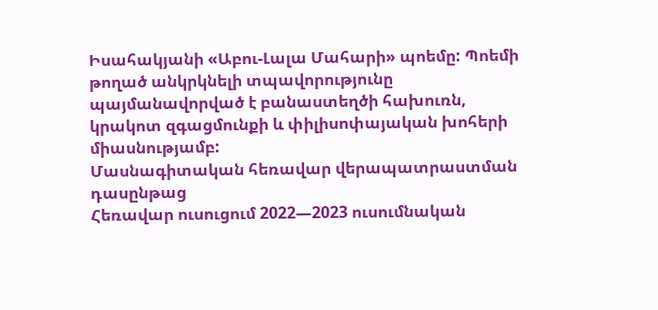Իսահակյանի «Աբու-Լալա Մահարի» պոեմը: Պոեմի թողած անկրկնելի տպավորությունը պայմանավորված է բանաստեղծի հախուռն, կրակոտ զգացմունքի և փիլիսոփայական խոհերի միասնությամբ:
Մասնագիտական հեռավար վերապատրաստման դասընթաց
Հեռավար ուսուցում 2022—2023 ուսումնական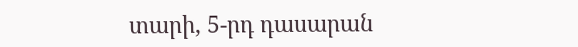տարի, 5-րդ դասարան